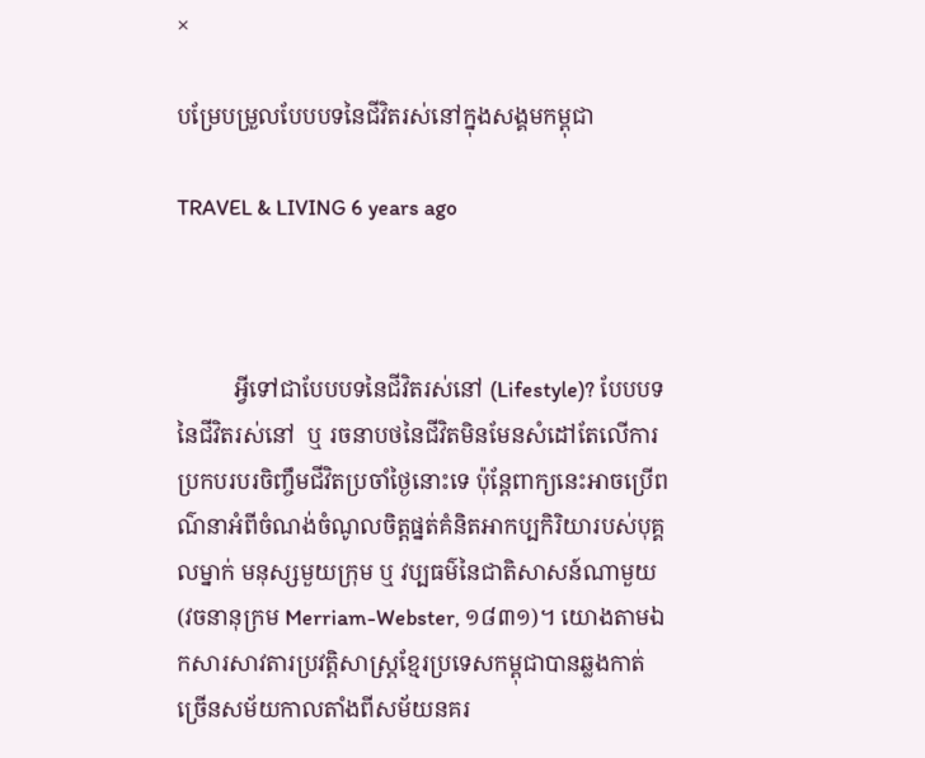×

បម្រែបម្រួលបែបបទនៃជីវិតរស់នៅក្នុងសង្គមកម្ពុជា

TRAVEL & LIVING 6 years ago



          អ្វីទៅជាបែបបទនៃជីវិតរស់នៅ (Lifestyle)? បែបបទនៃជីវិតរស់នៅ  ឬ រចនាបថនៃជីវិតមិនមែនសំដៅតែលើការប្រកបរបរចិញ្ចឹមជីវិតប្រចាំថ្ងៃនោះទេ ប៉ុន្តែពាក្យនេះអាចប្រើពណ៌នាអំពីចំណង់ចំណូលចិត្តផ្នត់គំនិតអាកប្បកិរិយារបស់បុគ្គលម្នាក់ មនុស្សមួយក្រុម ឬ វប្បធម៌នៃជាតិសាសន៍ណាមួយ(វចនានុក្រម Merriam-Webster, ១៨៣១)។ យោងតាមឯកសារសាវតារប្រវត្តិសាស្រ្តខ្មែរប្រទេសកម្ពុជាបានឆ្លងកាត់ ច្រើនសម័យកាលតាំងពីសម័យនគរ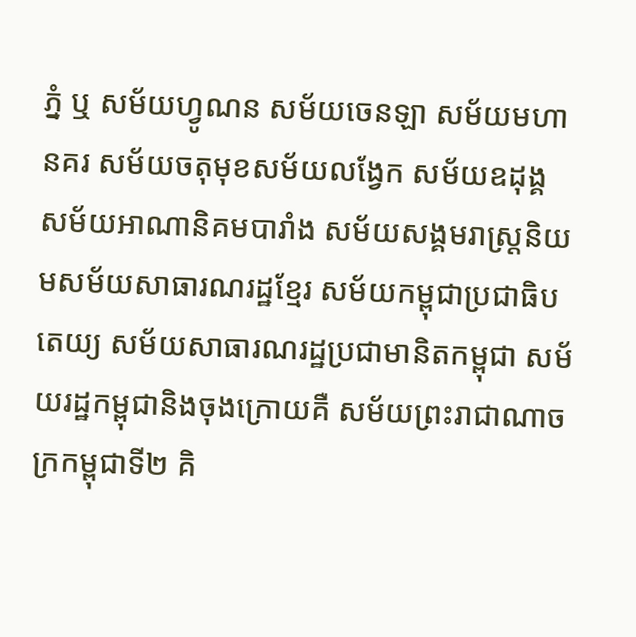ភ្នំ ឬ សម័យហ្វូណន សម័យចេនឡា សម័យមហានគរ សម័យចតុមុខសម័យលង្វែក សម័យឧដុង្គ សម័យអាណានិគមបារាំង សម័យសង្គមរាស្រ្តនិយមសម័យសាធារណរដ្ឋខ្មែរ សម័យកម្ពុជាប្រជាធិបតេយ្យ សម័យសាធារណរដ្ឋប្រជាមានិតកម្ពុជា សម័យរដ្ឋកម្ពុជានិងចុងក្រោយគឺ សម័យព្រះរាជាណាចក្រកម្ពុជាទី២ គិ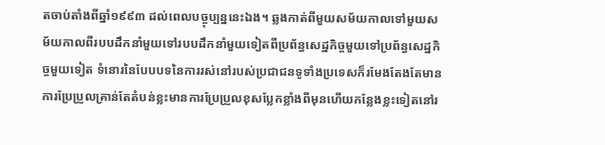តចាប់តាំងពីឆ្នាំ១៩៩៣ ដល់ពេលបច្ចុប្បន្ននេះឯង។ ឆ្លងកាត់ពីមួយសម័យកាលទៅមួយសម័យកាលពីរបបដឹកនាំមួយទៅរបបដឹកនាំមួយទៀតពីប្រព័ន្ធសេដ្ឋកិច្ចមួយទៅប្រព័ន្ធសេដ្ឋកិច្ចមួយទៀត ទំនោរនៃបែបបទនៃការរស់នៅរបស់ប្រជាជនទូទាំងប្រទេសក៏រមែងតែងតែមានការប្រែប្រួលគ្រាន់តែតំបន់ខ្លះមានការប្រែប្រួលខុសប្លែកខ្លាំងពីមុនហើយកន្លែងខ្លះទៀតនៅរ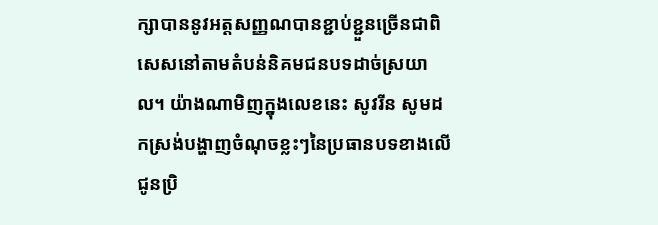ក្សាបាននូវអត្តសញ្ញណបានខ្ជាប់ខ្ជួនច្រើនជាពិសេសនៅតាមតំបន់និគមជនបទដាច់ស្រយាល។ យ៉ាងណាមិញក្នុងលេខនេះ សូវរីន សូមដកស្រង់បង្ហាញចំណុចខ្លះៗនៃប្រធានបទខាងលើជូនប្រិ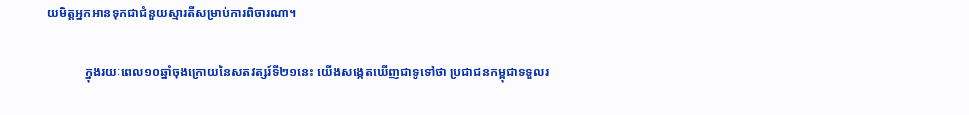យមិត្តអ្នកអានទុកជាជំនួយស្មារតីសម្រាប់ការពិចារណា។

            ក្នុងរយៈពេល១០ឆ្នាំចុងក្រោយនៃសតវត្សរ៍ទី២១នេះ យើងសង្កេតឃើញជាទូទៅថា ប្រជាជនកម្ពុជាទទួលរ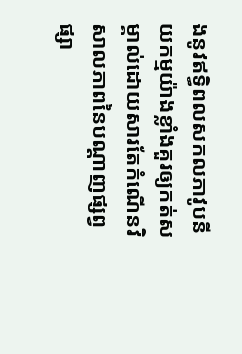ងនូវឥទ្ធិពលសកលភាវូបនីយកម្មយ៉ាងខ្លាំងគួរឲ្យកត់សម្គាល់ដោយសារតែកំណើនវិសាលភាពនៃបណ្តាញផ្សព្វផ្សា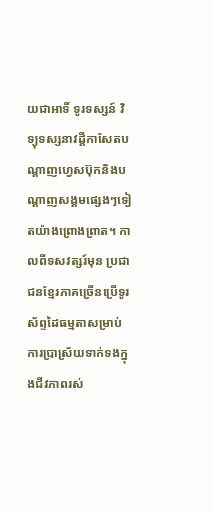យជាអាទិ៍ ទូរទស្សន៍ វិទ្យុទស្សនាវដ្តីកាសែតបណ្តាញហ្វេសប៊ុកនិងបណ្តាញសង្គមផ្សេងៗទៀតយ៉ាងព្រោងព្រាត។ កាលពីទសវត្សរ៍មុន ប្រជាជនខ្មែរភាគច្រើនប្រើទូរស័ព្ទដៃធម្មតាសម្រាប់ ការប្រាស្រ័យទាក់ទងក្នុងជីវភាពរស់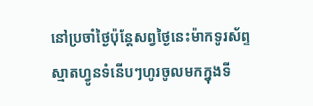នៅប្រចាំថ្ងៃប៉ុន្តែសព្វថ្ងៃនេះម៉ាកទូរស័ព្ទស្មាតហ្វូនទំនើបៗហូរចូលមកក្នុងទី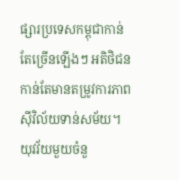ផ្សារប្រទេសកម្ពុជាកាន់តែច្រើនឡើងៗ អតិថិជនកាន់តែមានតម្រូវការភាពស៊ីវិល័យទាន់សម័យ។ យុវវ័យមួយចំនួ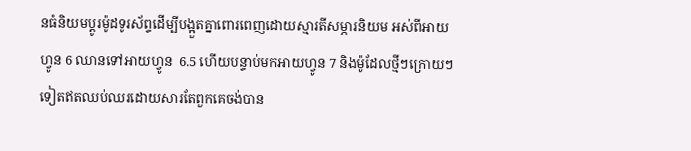នធំនិយមប្តូរម៉ូដទូរស័ព្ទដើម្បីបង្អួតគ្នាពោរពេញដោយស្មារតីសម្ភារនិយម អស់ពីអាយហ្វូន 6 ឈានទៅអាយហ្វូន  6.5 ហើយបន្ទាប់មកអាយហ្វូន 7 និងម៉ូដែលថ្មីៗក្រោយៗ ទៀតឥតឈប់ឈរដោយសារតែពួកគេចង់បាន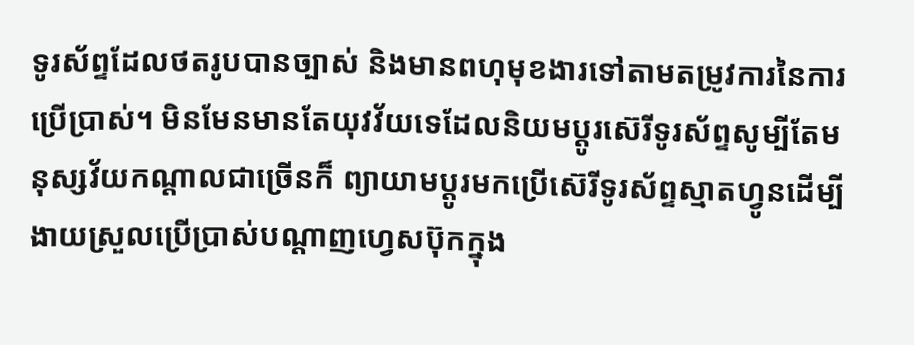ទូរស័ព្ទដែលថតរូបបានច្បាស់ និងមានពហុមុខងារទៅតាមតម្រូវការនៃការប្រើប្រាស់។ មិនមែនមានតែយុវវ័យទេដែលនិយមប្តូរស៊េរីទូរស័ព្ទសូម្បីតែមនុស្សវ័យកណ្តាលជាច្រើនក៏ ព្យាយាមប្តូរមកប្រើស៊េរីទូរស័ព្ទស្មាតហ្វូនដើម្បីងាយស្រួលប្រើប្រាស់បណ្តាញហ្វេសប៊ុកក្នុង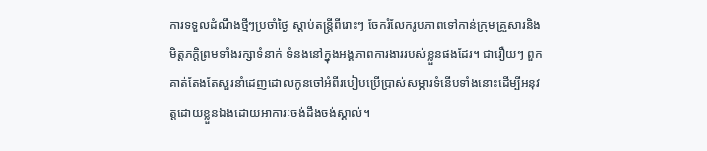ការទទួលដំណឹងថ្មីៗប្រចាំថ្ងៃ ស្តាប់តន្រ្តីពីរោះៗ ចែករំលែករូបភាពទៅកាន់ក្រុមគ្រួសារនិងមិត្តភក្តិព្រមទាំងរក្សាទំនាក់ ទំនងនៅក្នុងអង្គភាពការងាររបស់ខ្លួនផងដែរ។ ជារឿយៗ ពួកគាត់តែងតែសួរនាំដេញដោលកូនចៅអំពីរបៀបប្រើប្រាស់សម្ភារទំនើបទាំងនោះដើម្បីអនុវត្តដោយខ្លួនឯងដោយអាការៈចង់ដឹងចង់ស្គាល់។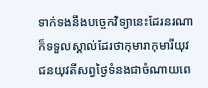ទាក់ទងនឹងបច្ចេកវិទ្យានេះដែរនរណាក៏ទទួលស្គាល់ដែរថាកុមារាកុមារីយុវជនយុវតីសព្វថ្ងៃទំនងជាចំណាយពេ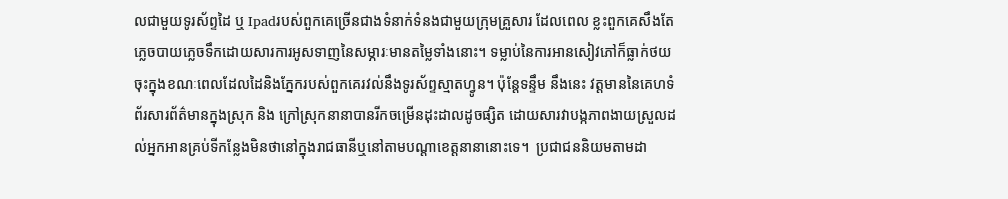លជាមួយទូរស័ព្ទដៃ ឬ Ipadរបស់ពួកគេច្រើនជាងទំនាក់ទំនងជាមួយក្រុមគ្រួសារ ដែលពេល ខ្លះពួកគេសឹងតែភ្លេចបាយភ្លេចទឹកដោយសារការអូសទាញនៃសម្ភារៈមានតម្លៃទាំងនោះ។ ទម្លាប់នៃការអានសៀវភៅក៏ធ្លាក់ថយចុះក្នុងខណៈពេលដែលដៃនិងភ្នែករបស់ពួកគេរវល់នឹងទូរស័ព្ទស្មាតហ្វូន។ ប៉ុន្តែទន្ទឹម នឹងនេះ វត្តមាននៃគេហទំព័រសារព័ត៌មានក្នុងស្រុក និង ក្រៅស្រុកនានាបានរីកចម្រើនដុះដាលដូចផ្សិត ដោយសារវាបង្កភាពងាយស្រួលដល់អ្នកអានគ្រប់ទីកន្លែងមិនថានៅក្នុងរាជធានីឬនៅតាមបណ្តាខេត្តនានានោះទេ។  ប្រជាជននិយមតាមដា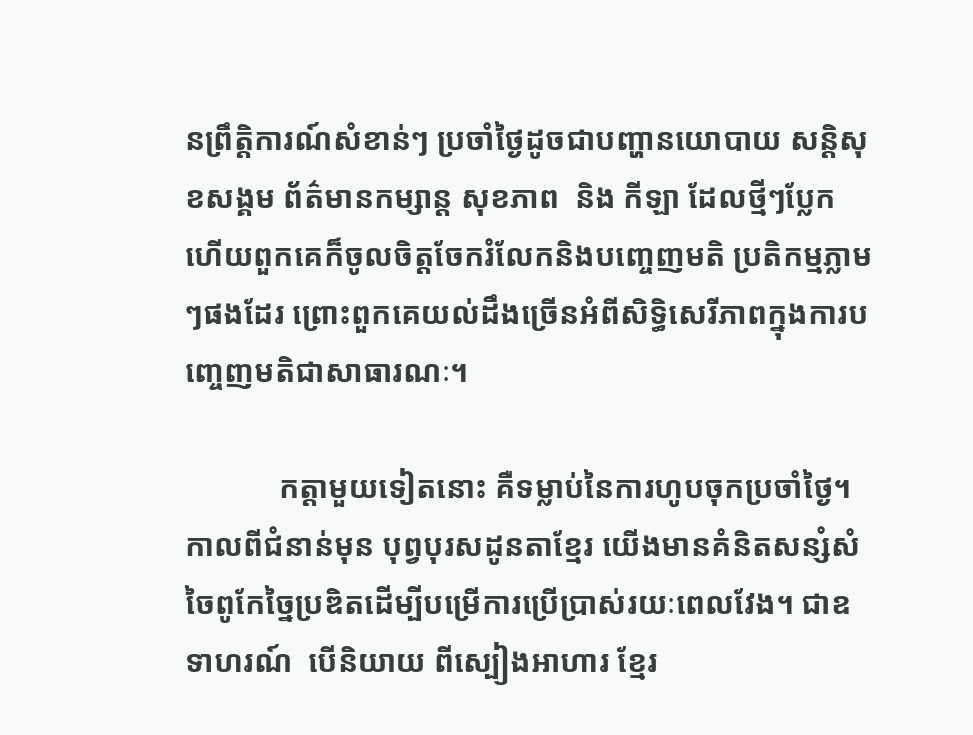នព្រឹត្តិការណ៍សំខាន់ៗ ប្រចាំថ្ងៃដូចជាបញ្ហានយោបាយ សន្តិសុខសង្គម ព័ត៌មានកម្សាន្ត សុខភាព  និង កីឡា ដែលថ្មីៗប្លែក ហើយពួកគេក៏ចូលចិត្តចែករំលែកនិងបញ្ចេញមតិ ប្រតិកម្មភ្លាមៗផងដែរ ព្រោះពួកគេយល់ដឹងច្រើនអំពីសិទ្ធិសេរីភាពក្នុងការបញ្ចេញមតិជាសាធារណៈ។

            កត្តាមួយទៀតនោះ គឺទម្លាប់នៃការហូបចុកប្រចាំថ្ងៃ។ កាលពីជំនាន់មុន បុព្វបុរសដូនតាខ្មែរ យើងមានគំនិតសន្សំសំចៃពូកែច្នៃប្រឌិតដើម្បីបម្រើការប្រើប្រាស់រយៈពេលវែង។ ជាឧទាហរណ៍  បើនិយាយ ពីស្បៀងអាហារ ខ្មែរ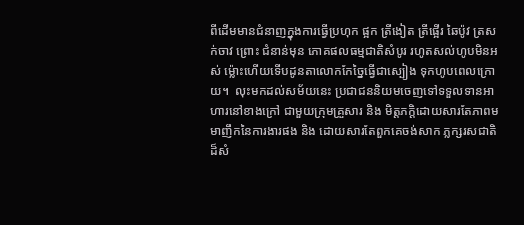ពីដើមមានជំនាញក្នុងការធ្វើប្រហុក ផ្អក ត្រីងៀត ត្រីផ្អើរ ឆៃប៉ូវ ត្រសក់ចាវ ព្រោះ ជំនាន់មុន ភោគផលធម្មជាតិសំបូរ រហូតសល់ហូបមិនអស់ ម្ល៉ោះហើយទើបដូនតាលោកកែច្នៃធ្វើជាស្បៀង ទុកហូបពេលក្រោយ។  លុះមកដល់សម័យនេះ ប្រជាជននិយមចេញទៅទទួលទានអាហារនៅខាងក្រៅ ជាមួយក្រុមគ្រួសារ និង មិត្តភក្តិដោយសារតែភាពមមាញឹកនៃការងារផង និង ដោយសារតែពួកគេចង់សាក ភ្លក្សរសជាតិដ៏សំ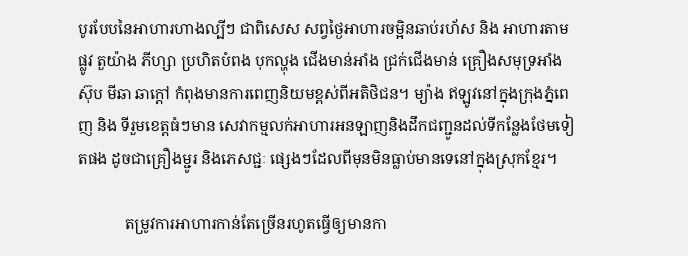បូរបែបនៃអាហារហាងល្បីៗ ជាពិសេស សព្វថ្ងៃអាហារចម្អិនឆាប់រហ័ស និង អាហារតាមផ្លូវ តួយ៉ាង ភីហ្សា ប្រហិតបំពង បុកល្ហុង ជើងមាន់អាំង ជ្រក់ជើងមាន់ គ្រឿងសមុទ្រអាំង ស៊ុប មីឆា ឆាក្តៅ កំពុងមានការពេញនិយមខ្ពស់ពីអតិថិជន។ ម្យ៉ាង ឥឡូវនៅក្នុងក្រុងភ្នំពេញ និង ទីរួមខេត្តធំៗមាន សេវាកម្មលក់អាហារអនឡាញនិងដឹកជញ្ជូនដល់ទីកន្លែងថែមទៀតផង ដូចជាគ្រឿងម្ជូរ និងភេសជ្ជៈ ផ្សេងៗដែលពីមុនមិនធ្លាប់មានទេនៅក្នុងស្រុកខ្មែរ។

            តម្រូវការអាហារកាន់តែច្រើនរហូតធ្វើឲ្យមានកា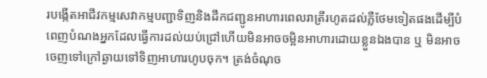របង្កើតអាជីវកម្មសេវាកម្មបញ្ជាទិញនិងដឹកជញ្ជូនអាហារពេលរាត្រីរហូតដល់ភ្លឺថែមទៀតផងដើម្បីបំពេញបំណងអ្នកដែលធ្វើការដល់យប់ជ្រៅហើយមិនអាចចម្អិនអាហារដោយខ្លួនឯងបាន ឬ មិនអាចចេញទៅក្រៅឆ្ងាយទៅទិញអាហារហូបចុក។ ត្រង់ចំណុច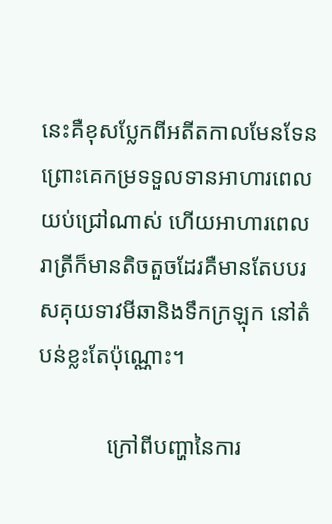នេះគឺខុសប្លែកពីអតីតកាលមែនទែនព្រោះគេកម្រទទួលទានអាហារពេលយប់ជ្រៅណាស់ ហើយអាហារពេលរាត្រីក៏មានតិចតួចដែរគឺមានតែបបរសគុយទាវមីឆានិងទឹកក្រឡុក នៅតំបន់ខ្លះតែប៉ុណ្ណោះ។

            ក្រៅពីបញ្ហានៃការ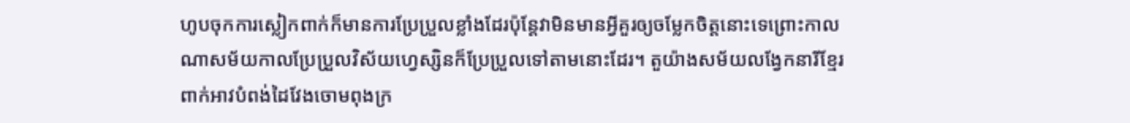ហូបចុកការស្លៀកពាក់ក៏មានការប្រែប្រួលខ្លាំងដែរប៉ុន្តែវាមិនមានអ្វីគួរឲ្យចម្លែកចិត្តនោះទេព្រោះកាលណាសម័យកាលប្រែប្រួលវិស័យហ្វេស្សិនក៏ប្រែប្រួលទៅតាមនោះដែរ។ តួយ៉ាងសម័យលង្វែកនារីខ្មែរពាក់អាវបំពង់ដៃវែងចោមពុងក្រ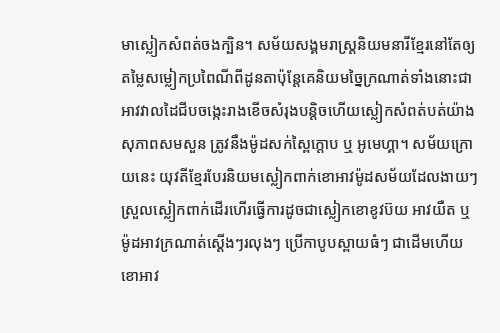មាស្លៀកសំពត់ចងក្បិន។ សម័យសង្គមរាស្រ្តនិយមនារីខ្មែរនៅតែឲ្យតម្លៃសម្លៀកប្រពៃណីពីដូនតាប៉ុន្តែគេនិយមច្នៃក្រណាត់ទាំងនោះជាអាវវាលដៃជីបចង្កេះរាងខើចសំរុងបន្តិចហើយស្លៀកសំពត់បត់យ៉ាងសុភាពសមសួន ត្រូវនឹងម៉ូដសក់ស្ពៃក្តោប ឬ អូមេហ្គា។ សម័យក្រោយនេះ យុវតីខ្មែរបែរនិយមស្លៀកពាក់ខោអាវម៉ូដសម័យដែលងាយៗស្រួលស្លៀកពាក់ដើរហើរធ្វើការដូចជាស្លៀកខោខូវប៊យ អាវយឺត ឬ ម៉ូដអាវក្រណាត់ស្តើងៗរលុងៗ ប្រើកាបូបស្ពាយធំៗ ជាដើមហើយខោអាវ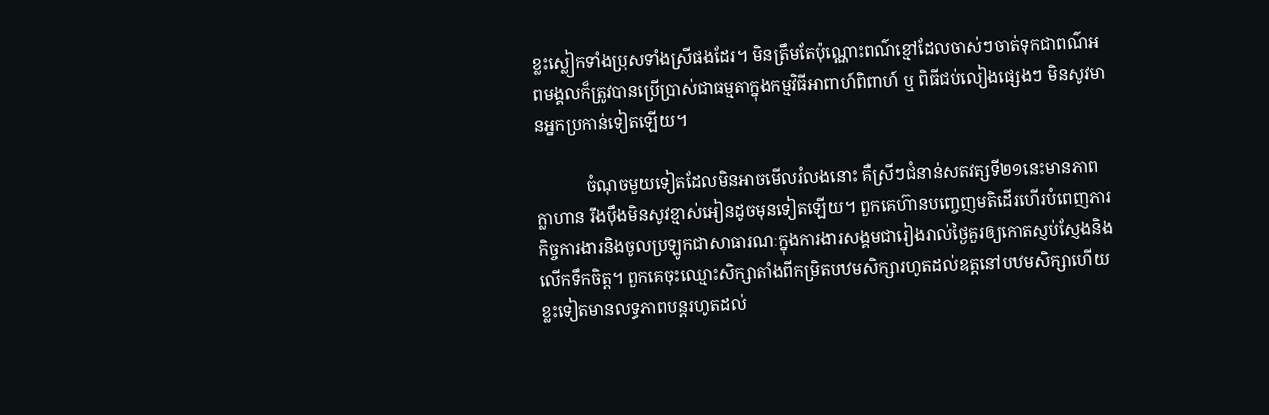ខ្លះស្លៀកទាំងប្រុសទាំងស្រីផងដែរ។ មិនត្រឹមតែប៉ុណ្ណោះពណ៌ខ្មៅដែលចាស់ៗចាត់ទុកជាពណ៌អពមង្គលក៏ត្រូវបានប្រើប្រាស់ជាធម្មតាក្នុងកម្មវិធីអាពាហ៍ពិពាហ៍ ឬ ពិធីជប់លៀងផ្សេងៗ មិនសូវមានអ្នកប្រកាន់ទៀតឡើយ។

            ចំណុចមួយទៀតដែលមិនអាចមើលរំលងនោះ គឺស្រីៗជំនាន់សតវត្សទី២១នេះមានភាពក្លាហាន រឹងប៉ឹងមិនសូវខ្មាស់អៀនដូចមុនទៀតឡើយ។ ពួកគេហ៊ានបញ្ចេញមតិដើរហើរបំពេញភារកិច្ចការងារនិងចូលប្រឡូកជាសាធារណៈក្នុងការងារសង្គមជារៀងរាល់ថ្ងៃគួរឲ្យកោតស្ញប់ស្ញែងនិងលើកទឹកចិត្ត។ ពួកគេចុះឈ្មោះសិក្សាតាំងពីកម្រិតបឋមសិក្សារហូតដល់ឧត្តនៅបឋមសិក្សាហើយខ្លះទៀតមានលទ្ធភាពបន្តរហូតដល់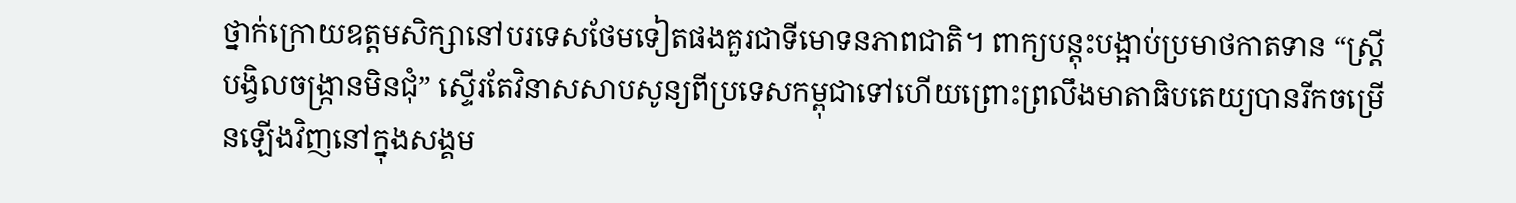ថ្នាក់ក្រោយឧត្តមសិក្សានៅបរទេសថែមទៀតផងគួរជាទីមោទនភាពជាតិ។ ពាក្យបន្តុះបង្អាប់ប្រមាថកាតទាន “ស្រ្តីបង្វិលចង្រ្កានមិនជុំ” ស្ទើរតែវិនាសសាបសូន្យពីប្រទេសកម្ពុជាទៅហើយព្រោះព្រលឹងមាតាធិបតេយ្យបានរីកចម្រើនឡើងវិញនៅក្នុងសង្គម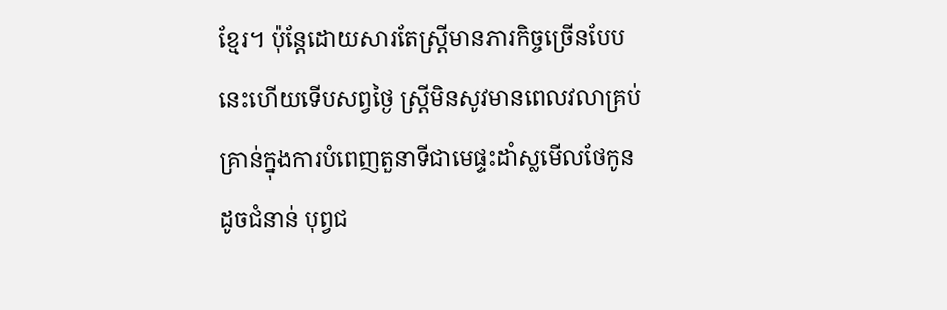ខ្មែរ។ ប៉ុន្តែដោយសារតែស្រ្តីមានភារកិច្ចច្រើនបែបនេះហើយទើបសព្វថ្ងៃ ស្រ្តីមិនសូវមានពេលវលាគ្រប់គ្រាន់ក្នុងការបំពេញតួនាទីជាមេផ្ទះដាំស្លមើលថែកូនដូចជំនាន់ បុព្វជ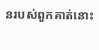នរបស់ពួកគាត់នោះ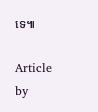ទេ៕

Article by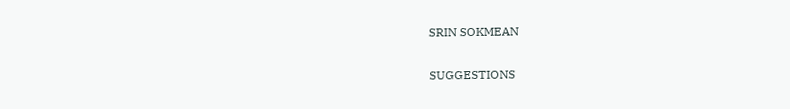SRIN SOKMEAN


SUGGESTIONS